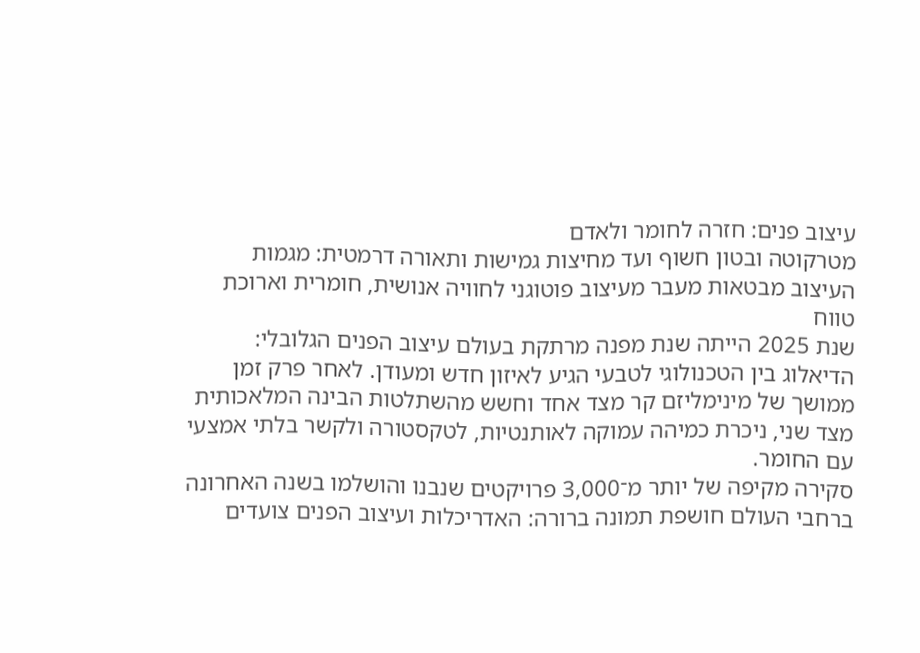עיצוב פנים: חזרה לחומר ולאדם
מטרקוטה ובטון חשוף ועד מחיצות גמישות ותאורה דרמטית: מגמות העיצוב מבטאות מעבר מעיצוב פוטוגני לחוויה אנושית, חומרית וארוכת טווח
שנת 2025 הייתה שנת מפנה מרתקת בעולם עיצוב הפנים הגלובלי: הדיאלוג בין הטכנולוגי לטבעי הגיע לאיזון חדש ומעודן. לאחר פרק זמן ממושך של מינימליזם קר מצד אחד וחשש מהשתלטות הבינה המלאכותית מצד שני, ניכרת כמיהה עמוקה לאותנטיות, לטקסטורה ולקשר בלתי אמצעי עם החומר.
סקירה מקיפה של יותר מ־3,000 פרויקטים שנבנו והושלמו בשנה האחרונה ברחבי העולם חושפת תמונה ברורה: האדריכלות ועיצוב הפנים צועדים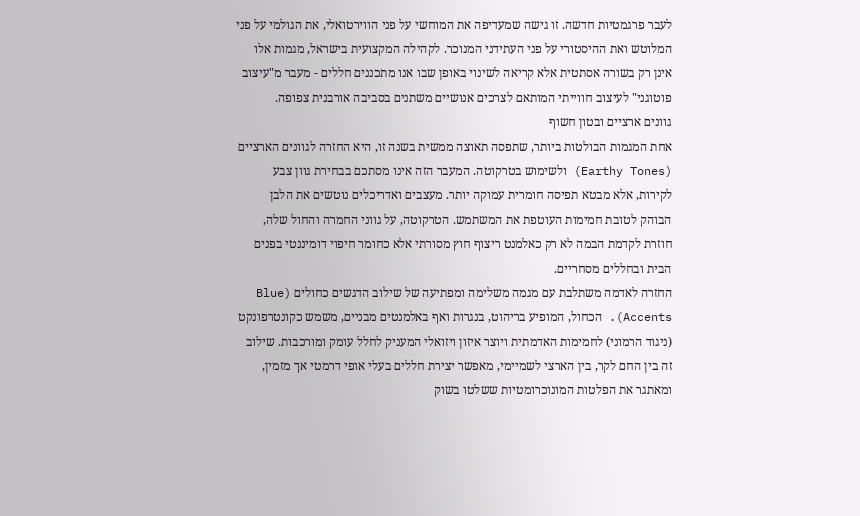לעבר פרגמטיות חדשה. זו גישה שמעדיפה את המוחשי על פני הווירטואלי, את הגולמי על פני המלוטש ואת ההיסטורי על פני העתידני המנוכר. לקהילה המקצועית בישראל, מגמות אלו אינן רק בשורה אסתטית אלא קריאה לשינוי באופן שבו אנו מתכננים חללים - מעבר מ"עיצוב פוטוגני" לעיצוב חווייתי המותאם לצרכים אנושיים משתנים בסביבה אורבנית צפופה.
גוונים ארציים ובטון חשוף
אחת המגמות הבולטות ביותר, שתפסה תאוצה ממשית בשנה זו, היא החזרה לגוונים הארציים (Earthy Tones) ולשימוש בטרקוטה. המעבר הזה אינו מסתכם בבחירת גוון צבע לקירות, אלא מבטא תפיסה חומרית עמוקה יותר. מעצבים ואדריכלים נוטשים את הלבן הבוהק לטובת חמימות העוטפת את המשתמש. הטרקוטה, על גווני החמרה והחול שלה, חוזרת לקדמת הבמה לא רק כאלמנט ריצוף חוץ מסורתי אלא כחומר חיפוי דומיננטי בפנים הבית ובחללים מסחריים.
החזרה לאדמה משתלבת עם מגמה משלימה ומפתיעה של שילוב הדגשים כחולים (Blue Accents). הכחול, המופיע בריהוט, בנגרות ואף באלמנטים מבניים, משמש כקונטרפונקט (ניגוד הרמוני) לחמימות האדמתית ויוצר איזון ויזואלי המעניק לחלל עומק ומורכבות. שילוב זה בין החם לקר, בין הארצי לשמיימי, מאפשר יצירת חללים בעלי אופי דרמטי אך מזמין, ומאתגר את הפלטות המונוכרומטיות ששלטו בשוק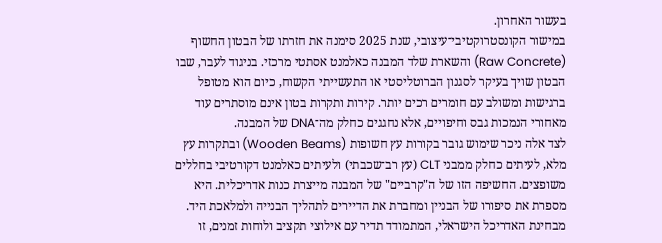בעשור האחרון.
במישור הקונסטרוקטיבי־עיצובי, שנת 2025 סימנה את חזרתו של הבטון החשוף (Raw Concrete) והשארת שלד המבנה כאלמנט אסתטי מרכזי. בניגוד לעבר, שבו הבטון שויך בעיקר לסגנון הברוטליסטי או התעשייתי הקשוח, כיום הוא מטופל ברגישות ומשולב עם חומרים רכים יותר. קירות ותקרות בטון אינם מוסתרים עוד מאחורי הנמכות גבס וחיפויים, אלא נחגגים כחלק מה־DNA של המבנה.
לצד אלה ניכר שימוש גובר בקורות עץ חשופות (Wooden Beams) ובתקרות עץ מלא, לעיתים כחלק ממבני CLT (עץ רב־שכבתי) ולעיתים כאלמנט דקורטיבי בחללים משופצים. החשיפה הזו של ה"קרביים" של המבנה מייצרת כנות אדריכלית. היא מספרת את סיפורו של הבניין ומחברת את הדיירים לתהליך הבנייה ולמלאכת היד. מבחינת האדריכל הישראלי, המתמודד תדיר עם אילוצי תקציב ולוחות זמנים, זו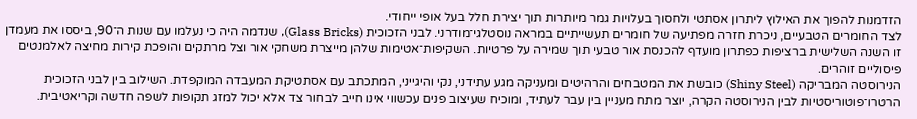הזדמנות להפוך את האילוץ ליתרון אסתטי ולחסוך בעלויות גמר מיותרות תוך יצירת חלל בעל אופי ייחודי.
לצד החומרים הטבעיים, ניכרת חזרה מפתיעה של חומרים תעשייתיים במראה נוסטלגי־מודרני. לבני הזכוכית (Glass Bricks), שנדמה היה כי נעלמו עם שנות ה־90, ביססו את מעמדן זו השנה השלישית ברציפות כפתרון מועדף להכנסת אור טבעי תוך שמירה על פרטיות. השקיפות־אטימות שלהן מייצרת משחקי אור וצל מרתקים והופכת קירות מחיצה לאלמנטים פיסוליים זוהרים.
הנירוסטה המבריקה (Shiny Steel) כובשת את המטבחים והרהיטים ומעניקה מגע עתידני, נקי והיגייני, המתכתב עם אסתטיקת המעבדה המוקפדת. השילוב בין לבני הזכוכית הרטרו־פוטוריסטיות לבין הנירוסטה הקרה, יוצר מתח מעניין בין עבר לעתיד, ומוכיח שעיצוב פנים עכשווי אינו חייב לבחור צד אלא יכול למזג תקופות לשפה חדשה וקריאטיבית.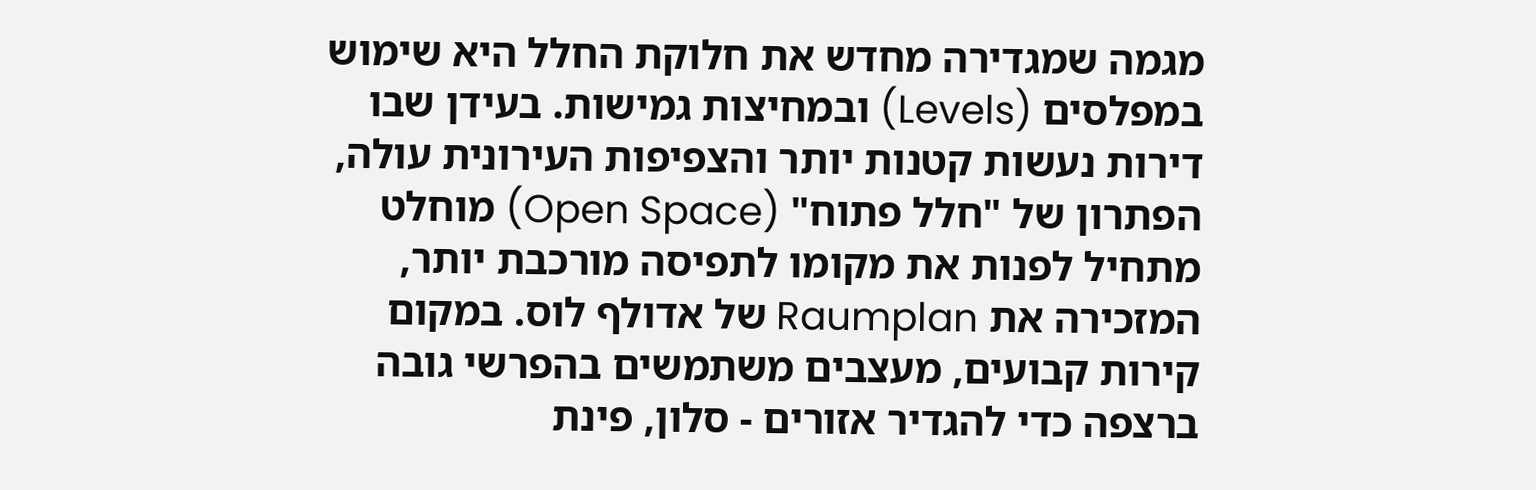מגמה שמגדירה מחדש את חלוקת החלל היא שימוש במפלסים (Levels) ובמחיצות גמישות. בעידן שבו דירות נעשות קטנות יותר והצפיפות העירונית עולה, הפתרון של "חלל פתוח" (Open Space) מוחלט מתחיל לפנות את מקומו לתפיסה מורכבת יותר, המזכירה את Raumplan של אדולף לוס. במקום קירות קבועים, מעצבים משתמשים בהפרשי גובה ברצפה כדי להגדיר אזורים - סלון, פינת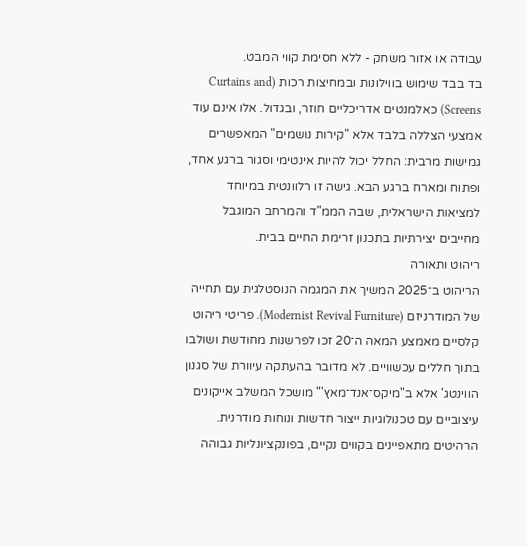עבודה או אזור משחק - ללא חסימת קווי המבט.
בד בבד שימוש בווילונות ובמחיצות רכות (Curtains and Screens) כאלמנטים אדריכליים חוזר, ובגדול. אלו אינם עוד אמצעי הצללה בלבד אלא "קירות נושמים" המאפשרים גמישות מרבית: החלל יכול להיות אינטימי וסגור ברגע אחד, ופתוח ומארח ברגע הבא. גישה זו רלוונטית במיוחד למציאות הישראלית, שבה הממ"ד והמרחב המוגבל מחייבים יצירתיות בתכנון זרימת החיים בבית.
ריהוט ותאורה
הריהוט ב־2025 המשיך את המגמה הנוסטלגית עם תחייה של המודרניזם (Modernist Revival Furniture). פריטי ריהוט קלסיים מאמצע המאה ה־20 זכו לפרשנות מחודשת ושולבו בתוך חללים עכשוויים. לא מדובר בהעתקה עיוורת של סגנון הווינטג' אלא ב"מיקס־אנד־מאץ'" מושכל המשלב אייקונים עיצוביים עם טכנולוגיות ייצור חדשות ונוחות מודרנית. הרהיטים מתאפיינים בקווים נקיים, בפונקציונליות גבוהה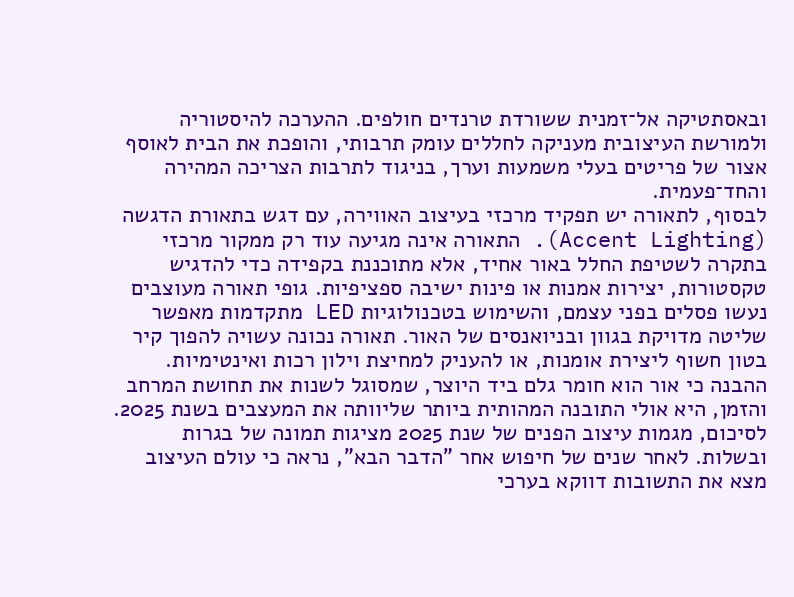ובאסתטיקה אל־זמנית ששורדת טרנדים חולפים. ההערכה להיסטוריה ולמורשת העיצובית מעניקה לחללים עומק תרבותי, והופכת את הבית לאוסף אצור של פריטים בעלי משמעות וערך, בניגוד לתרבות הצריכה המהירה והחד־פעמית.
לבסוף, לתאורה יש תפקיד מרכזי בעיצוב האווירה, עם דגש בתאורת הדגשה (Accent Lighting). התאורה אינה מגיעה עוד רק ממקור מרכזי בתקרה לשטיפת החלל באור אחיד, אלא מתוכננת בקפידה כדי להדגיש טקסטורות, יצירות אמנות או פינות ישיבה ספציפיות. גופי תאורה מעוצבים נעשו פסלים בפני עצמם, והשימוש בטכנולוגיות LED מתקדמות מאפשר שליטה מדויקת בגוון ובניואנסים של האור. תאורה נכונה עשויה להפוך קיר בטון חשוף ליצירת אומנות, או להעניק למחיצת וילון רכות ואינטימיות.
ההבנה כי אור הוא חומר גלם ביד היוצר, שמסוגל לשנות את תחושת המרחב והזמן, היא אולי התובנה המהותית ביותר שליוותה את המעצבים בשנת 2025.
לסיכום, מגמות עיצוב הפנים של שנת 2025 מציגות תמונה של בגרות ובשלות. לאחר שנים של חיפוש אחר "הדבר הבא", נראה כי עולם העיצוב מצא את התשובות דווקא בערכי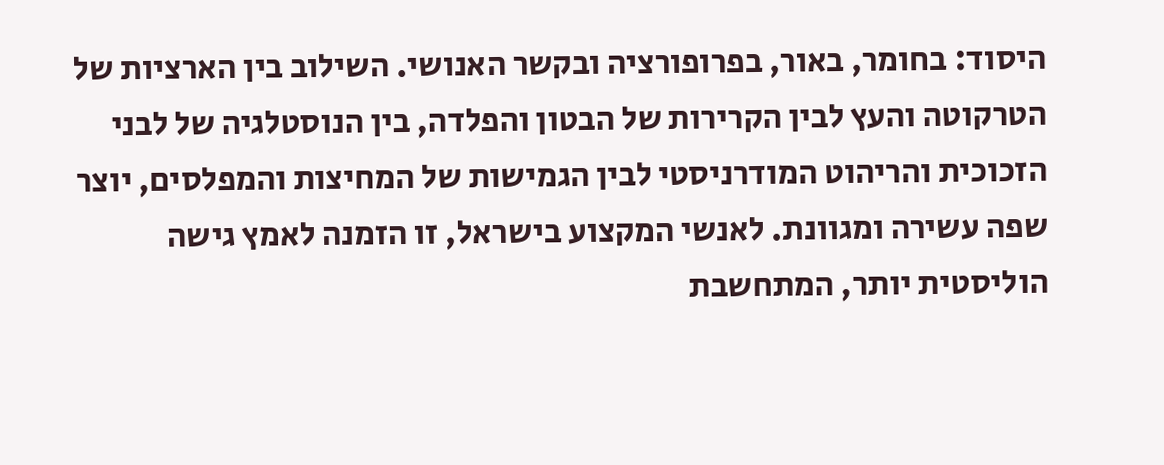היסוד: בחומר, באור, בפרופורציה ובקשר האנושי. השילוב בין הארציות של הטרקוטה והעץ לבין הקרירות של הבטון והפלדה, בין הנוסטלגיה של לבני הזכוכית והריהוט המודרניסטי לבין הגמישות של המחיצות והמפלסים, יוצר שפה עשירה ומגוונת. לאנשי המקצוע בישראל, זו הזמנה לאמץ גישה הוליסטית יותר, המתחשבת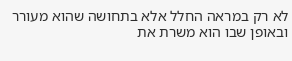לא רק במראה החלל אלא בתחושה שהוא מעורר ובאופן שבו הוא משרת את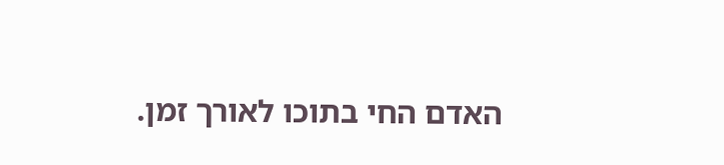האדם החי בתוכו לאורך זמן.